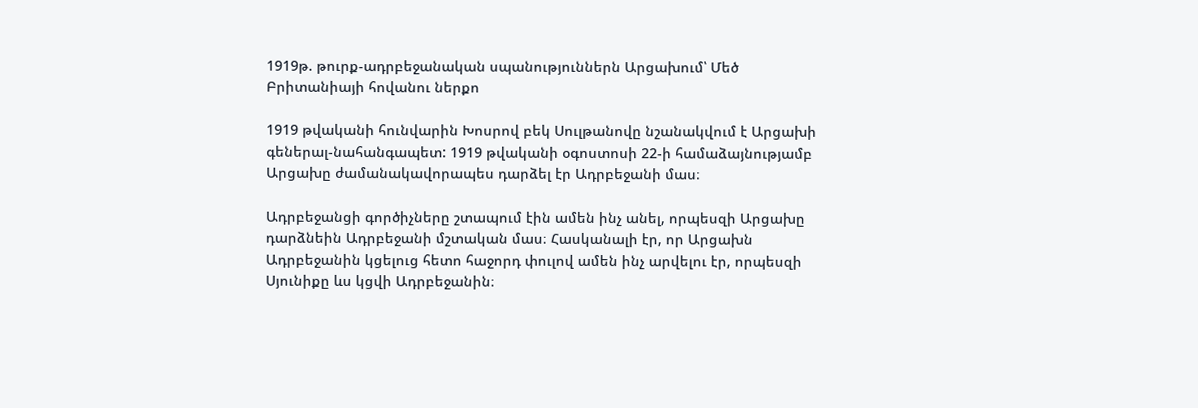1919թ. թուրք-ադրբեջանական սպանություններն Արցախում՝ Մեծ Բրիտանիայի հովանու ներքո

1919 թվականի հունվարին Խոսրով բեկ Սուլթանովը նշանակվում է Արցախի գեներալ-նահանգապետ: 1919 թվականի օգոստոսի 22-ի համաձայնությամբ Արցախը ժամանակավորապես դարձել էր Ադրբեջանի մաս։

Ադրբեջանցի գործիչները շտապում էին ամեն ինչ անել, որպեսզի Արցախը դարձնեին Ադրբեջանի մշտական մաս։ Հասկանալի էր, որ Արցախն Ադրբեջանին կցելուց հետո հաջորդ փուլով ամեն ինչ արվելու էր, որպեսզի Սյունիքը ևս կցվի Ադրբեջանին։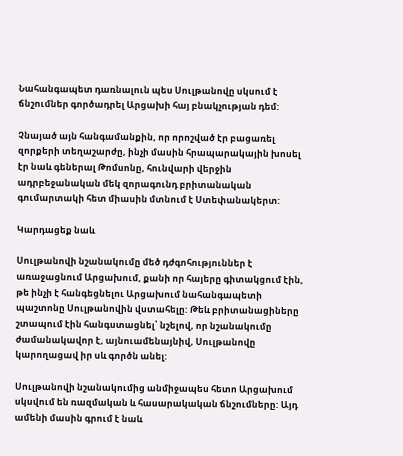Նահանգապետ դառնալուն պես Սուլթանովը սկսում է ճնշումներ գործադրել Արցախի հայ բնակչության դեմ:

Չնայած այն հանգամանքին, որ որոշված էր բացառել զորքերի տեղաշարժը, ինչի մասին հրապարակային խոսել էր նաև գեներալ Թոմսոնը, հունվարի վերջին ադրբեջանական մեկ զորագունդ բրիտանական գումարտակի հետ միասին մտնում է Ստեփանակերտ:

Կարդացեք նաև

Սուլթանովի նշանակումը մեծ դժգոհություններ է առաջացնում Արցախում, քանի որ հայերը գիտակցում էին, թե ինչի է հանգեցնելու Արցախում նահանգապետի պաշտոնը Սուլթանովին վստահելը: Թեև բրիտանացիները շտապում էին հանգստացնել՝ նշելով, որ նշանակումը ժամանակավոր է, այնուամենայնիվ, Սուլթանովը կարողացավ իր սև գործն անել:

Սուլթանովի նշանակումից անմիջապես հետո Արցախում սկսվում են ռազմական և հասարակական ճնշումները: Այդ ամենի մասին գրում է նաև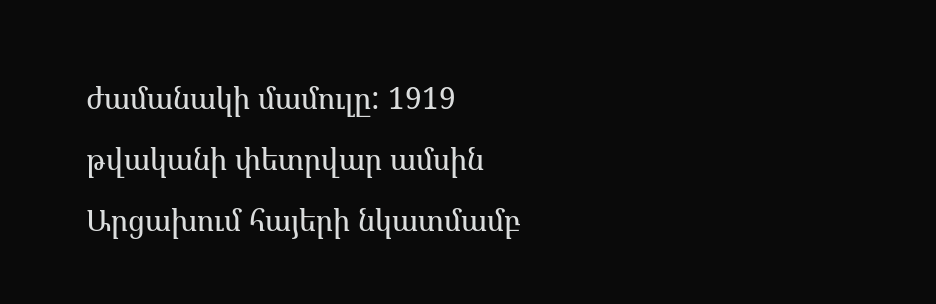ժամանակի մամուլը: 1919 թվականի փետրվար ամսին Արցախում հայերի նկատմամբ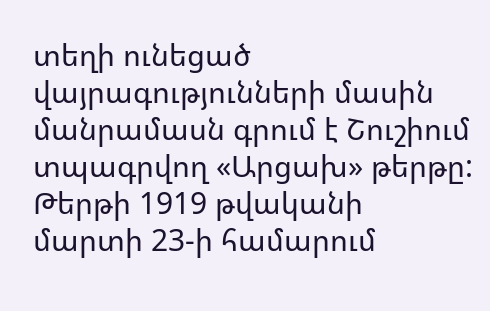տեղի ունեցած վայրագությունների մասին մանրամասն գրում է Շուշիում տպագրվող «Արցախ» թերթը: Թերթի 1919 թվականի մարտի 23-ի համարում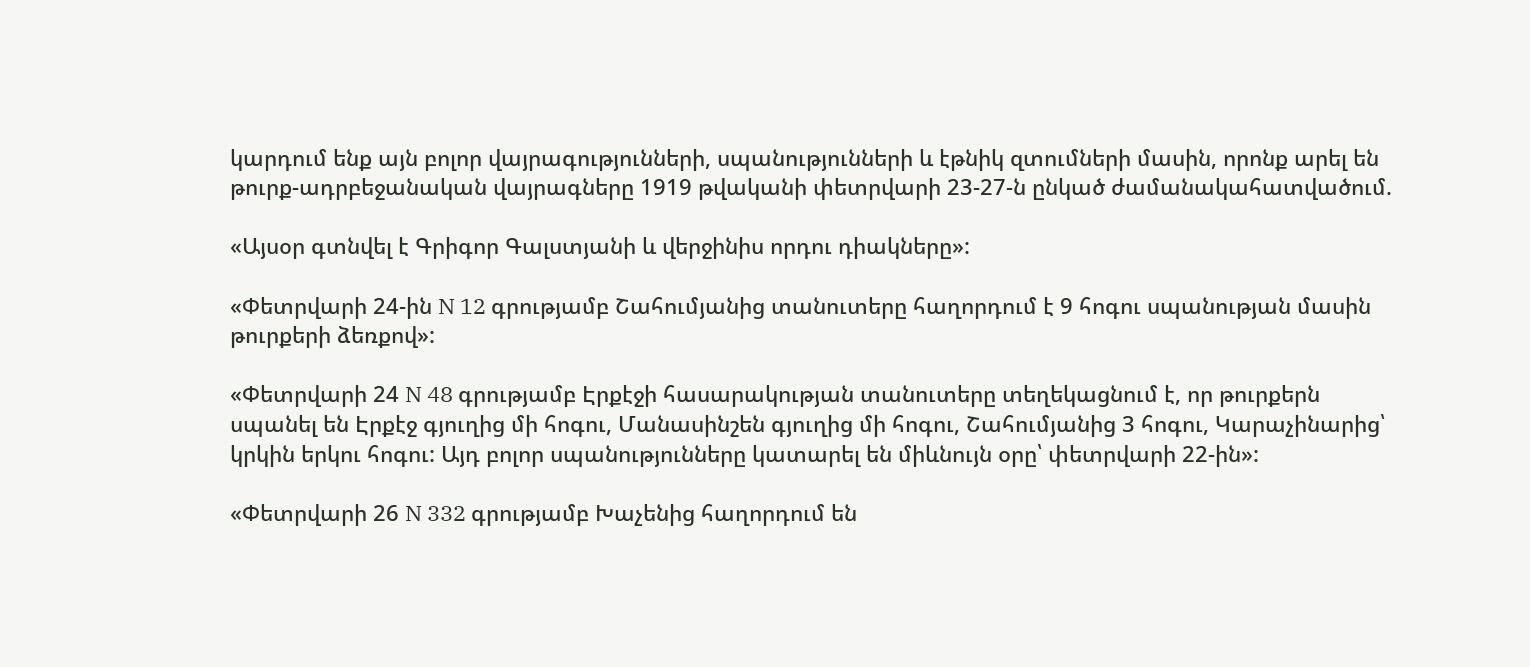կարդում ենք այն բոլոր վայրագությունների, սպանությունների և էթնիկ զտումների մասին, որոնք արել են թուրք-ադրբեջանական վայրագները 1919 թվականի փետրվարի 23-27-ն ընկած ժամանակահատվածում.

«Այսօր գտնվել է Գրիգոր Գալստյանի և վերջինիս որդու դիակները»:

«Փետրվարի 24-ին N 12 գրությամբ Շահումյանից տանուտերը հաղորդում է 9 հոգու սպանության մասին թուրքերի ձեռքով»:

«Փետրվարի 24 N 48 գրությամբ Էրքէջի հասարակության տանուտերը տեղեկացնում է, որ թուրքերն սպանել են Էրքէջ գյուղից մի հոգու, Մանասինշեն գյուղից մի հոգու, Շահումյանից 3 հոգու, Կարաչինարից՝ կրկին երկու հոգու: Այդ բոլոր սպանությունները կատարել են միևնույն օրը՝ փետրվարի 22-ին»:

«Փետրվարի 26 N 332 գրությամբ Խաչենից հաղորդում են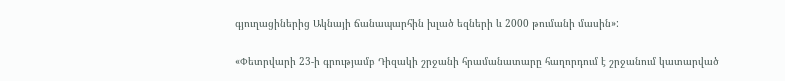գյուղացիներից Ակնայի ճանապարհին խլած եզների և 2000 թումանի մասին»:

«Փետրվարի 23-ի գրությամբ Դիզակի շրջանի հրամանատարը հաղորդում է շրջանում կատարված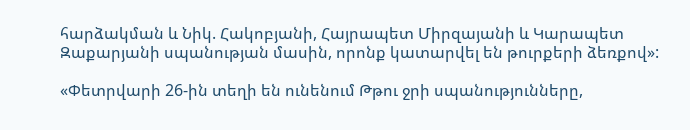հարձակման և Նիկ. Հակոբյանի, Հայրապետ Միրզայանի և Կարապետ Զաքարյանի սպանության մասին, որոնք կատարվել են թուրքերի ձեռքով»:

«Փետրվարի 26-ին տեղի են ունենում Թթու ջրի սպանությունները,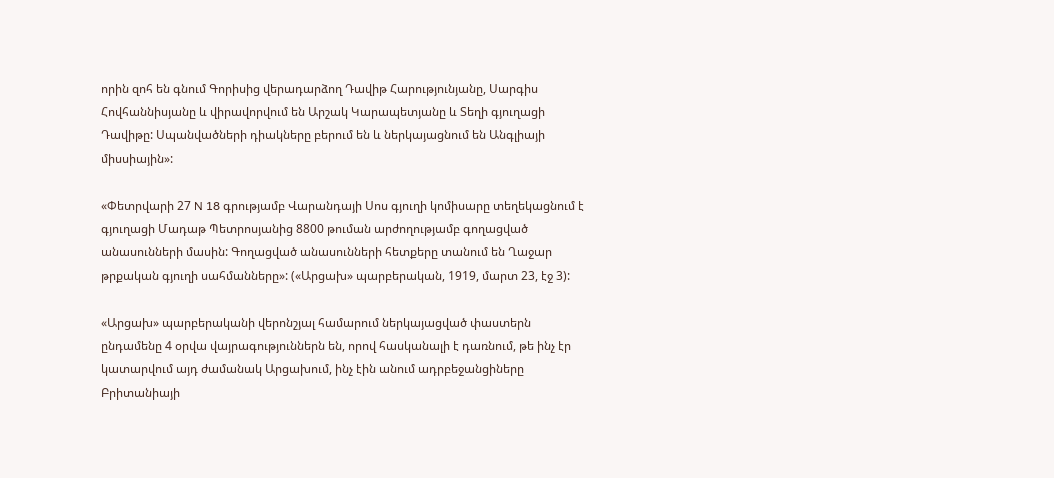որին զոհ են գնում Գորիսից վերադարձող Դավիթ Հարությունյանը, Սարգիս Հովհաննիսյանը և վիրավորվում են Արշակ Կարապետյանը և Տեղի գյուղացի Դավիթը: Սպանվածների դիակները բերում են և ներկայացնում են Անգլիայի միսսիային»:

«Փետրվարի 27 N 18 գրությամբ Վարանդայի Սոս գյուղի կոմիսարը տեղեկացնում է գյուղացի Մադաթ Պետրոսյանից 8800 թուման արժողությամբ գողացված անասունների մասին: Գողացված անասունների հետքերը տանում են Ղաջար թրքական գյուղի սահմանները»: («Արցախ» պարբերական, 1919, մարտ 23, էջ 3):

«Արցախ» պարբերականի վերոնշյալ համարում ներկայացված փաստերն ընդամենը 4 օրվա վայրագություններն են, որով հասկանալի է դառնում, թե ինչ էր կատարվում այդ ժամանակ Արցախում, ինչ էին անում ադրբեջանցիները Բրիտանիայի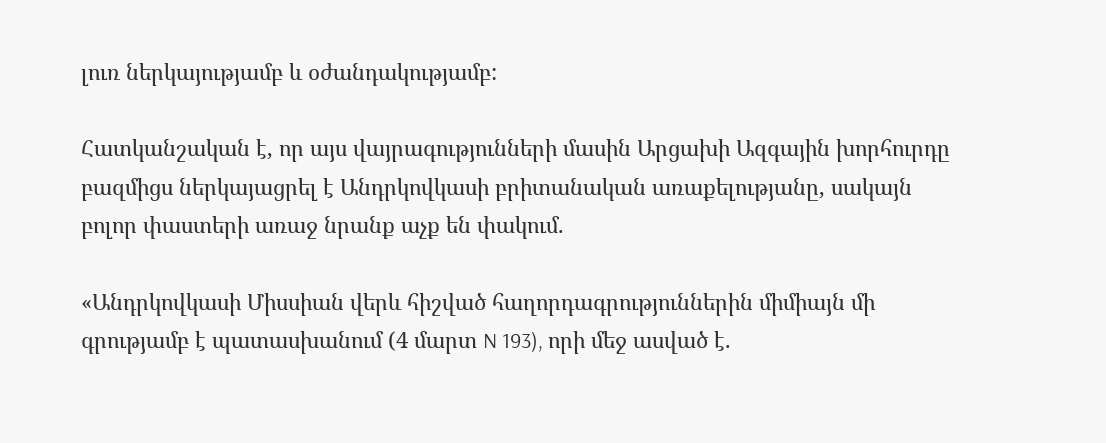լուռ ներկայությամբ և օժանդակությամբ:

Հատկանշական է, որ այս վայրագությունների մասին Արցախի Ազգային խորհուրդը բազմիցս ներկայացրել է Անդրկովկասի բրիտանական առաքելությանը, սակայն բոլոր փաստերի առաջ նրանք աչք են փակում.

«Անդրկովկասի Միսսիան վերև հիշված հաղորդագրություններին միմիայն մի գրությամբ է պատասխանում (4 մարտ N 193), որի մեջ ասված է.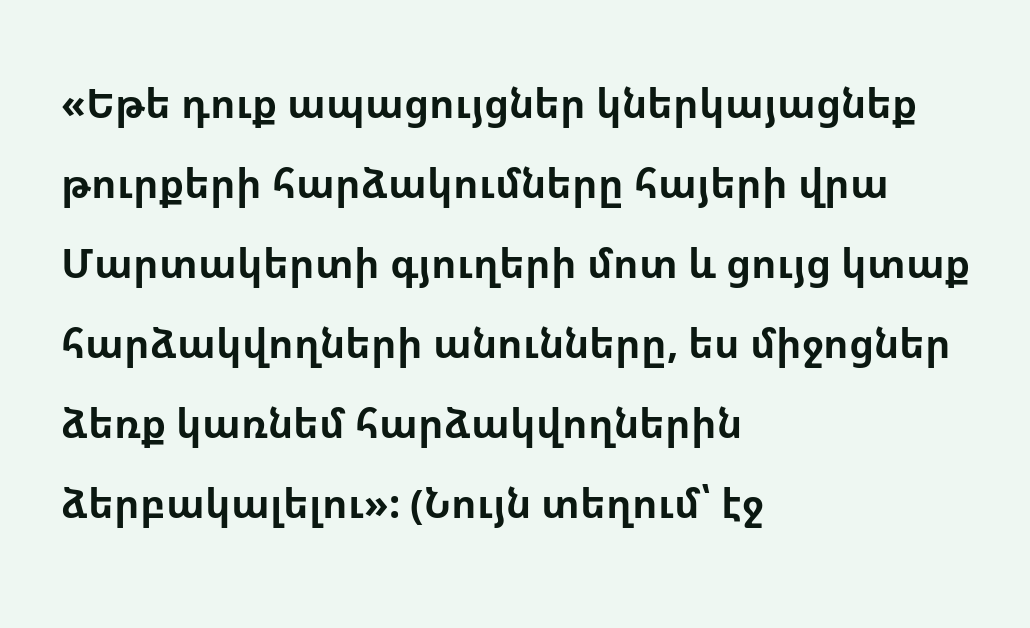«Եթե դուք ապացույցներ կներկայացնեք թուրքերի հարձակումները հայերի վրա Մարտակերտի գյուղերի մոտ և ցույց կտաք հարձակվողների անունները, ես միջոցներ ձեռք կառնեմ հարձակվողներին ձերբակալելու»: (Նույն տեղում՝ էջ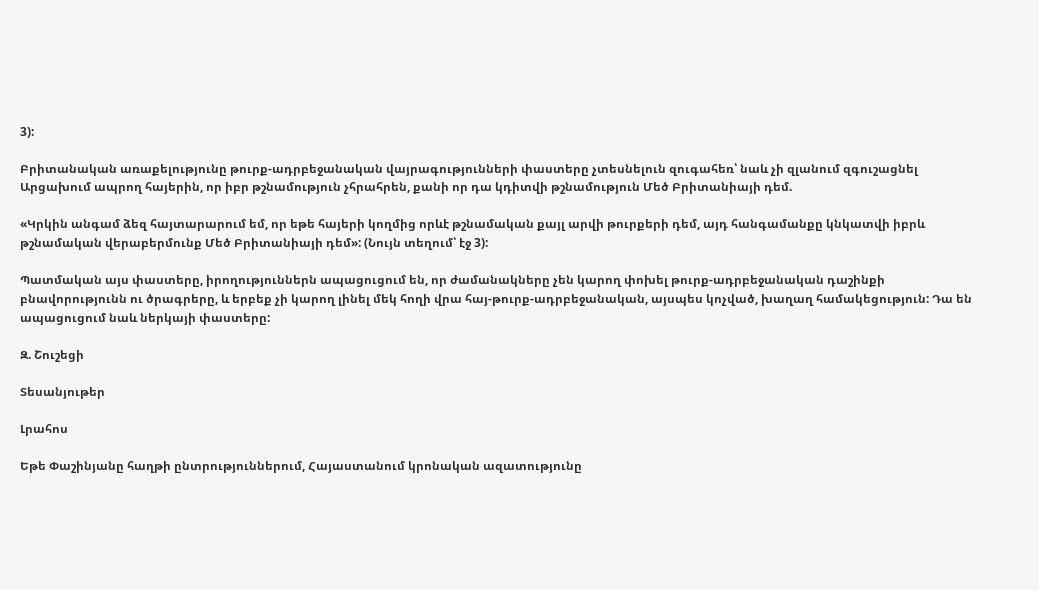3):

Բրիտանական առաքելությունը թուրք-ադրբեջանական վայրագությունների փաստերը չտեսնելուն զուգահեռ՝ նաև չի զլանում զգուշացնել Արցախում ապրող հայերին, որ իբր թշնամություն չհրահրեն, քանի որ դա կդիտվի թշնամություն Մեծ Բրիտանիայի դեմ.

«Կրկին անգամ ձեզ հայտարարում եմ, որ եթե հայերի կողմից որևէ թշնամական քայլ արվի թուրքերի դեմ, այդ հանգամանքը կնկատվի իբրև թշնամական վերաբերմունք Մեծ Բրիտանիայի դեմ»: (Նույն տեղում՝ էջ 3):

Պատմական այս փաստերը, իրողություններն ապացուցում են, որ ժամանակները չեն կարող փոխել թուրք-ադրբեջանական դաշինքի բնավորությունն ու ծրագրերը, և երբեք չի կարող լինել մեկ հողի վրա հայ-թուրք-ադրբեջանական, այսպես կոչված, խաղաղ համակեցություն: Դա են ապացուցում նաև ներկայի փաստերը:

Զ. Շուշեցի

Տեսանյութեր

Լրահոս

Եթե Փաշինյանը հաղթի ընտրություններում, Հայաստանում կրոնական ազատությունը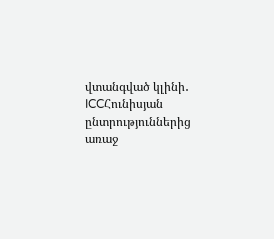վտանգված կլինի․ ICCՀունիսյան ընտրություններից առաջ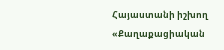Հայաստանի իշխող «Քաղաքացիական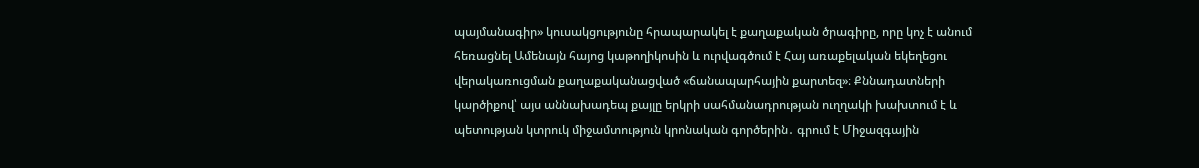պայմանագիր» կուսակցությունը հրապարակել է քաղաքական ծրագիրը, որը կոչ է անում հեռացնել Ամենայն հայոց կաթողիկոսին և ուրվագծում է Հայ առաքելական եկեղեցու վերակառուցման քաղաքականացված «ճանապարհային քարտեզ»։ Քննադատների կարծիքով՝ այս աննախադեպ քայլը երկրի սահմանադրության ուղղակի խախտում է և պետության կտրուկ միջամտություն կրոնական գործերին․ գրում է Միջազգային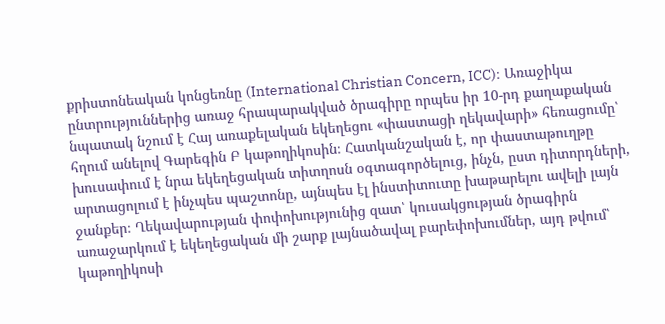քրիստոնեական կոնցեռնը (International Christian Concern, ICC)։ Առաջիկա ընտրություններից առաջ հրապարակված ծրագիրը որպես իր 10-րդ քաղաքական նպատակ նշում է Հայ առաքելական եկեղեցու «փաստացի ղեկավարի» հեռացումը՝ հղում անելով Գարեգին Բ կաթողիկոսին։ Հատկանշական է, որ փաստաթուղթը խուսափում է նրա եկեղեցական տիտղոսն օգտագործելուց, ինչն, ըստ դիտորդների, արտացոլում է ինչպես պաշտոնը, այնպես էլ ինստիտուտը խաթարելու ավելի լայն ջանքեր։ Ղեկավարության փոփոխությունից զատ՝ կուսակցության ծրագիրն առաջարկում է եկեղեցական մի շարք լայնածավալ բարեփոխումներ, այդ թվում՝ կաթողիկոսի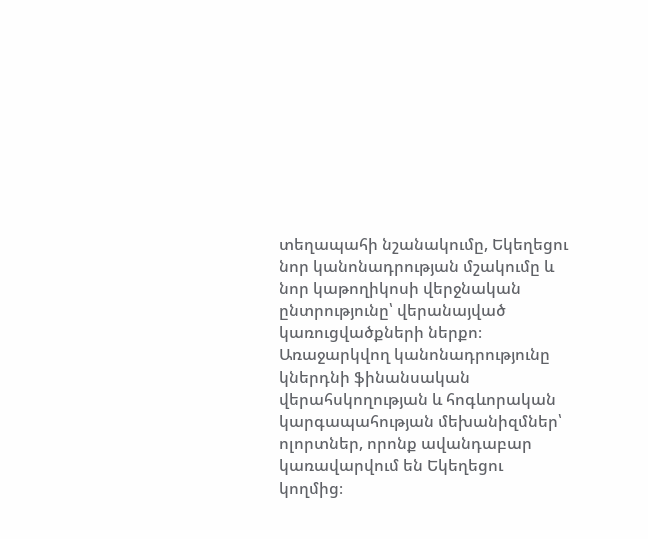տեղապահի նշանակումը, Եկեղեցու նոր կանոնադրության մշակումը և նոր կաթողիկոսի վերջնական ընտրությունը՝ վերանայված կառուցվածքների ներքո։ Առաջարկվող կանոնադրությունը կներդնի ֆինանսական վերահսկողության և հոգևորական կարգապահության մեխանիզմներ՝ ոլորտներ, որոնք ավանդաբար կառավարվում են Եկեղեցու կողմից։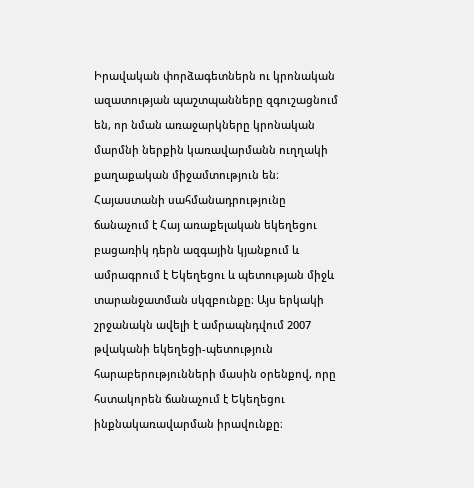Իրավական փորձագետներն ու կրոնական ազատության պաշտպանները զգուշացնում են, որ նման առաջարկները կրոնական մարմնի ներքին կառավարմանն ուղղակի քաղաքական միջամտություն են։ Հայաստանի սահմանադրությունը ճանաչում է Հայ առաքելական եկեղեցու բացառիկ դերն ազգային կյանքում և ամրագրում է Եկեղեցու և պետության միջև տարանջատման սկզբունքը։ Այս երկակի շրջանակն ավելի է ամրապնդվում 2007 թվականի եկեղեցի-պետություն հարաբերությունների մասին օրենքով, որը հստակորեն ճանաչում է Եկեղեցու ինքնակառավարման իրավունքը։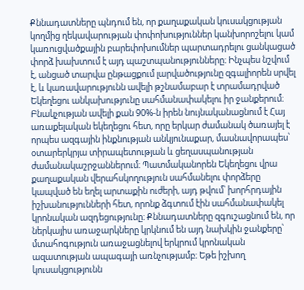Քննադատները պնդում են, որ քաղաքական կուսակցության կողմից ղեկավարության փոփոխություններ կանխորոշելու կամ կառուցվածքային բարեփոխումներ պարտադրելու ցանկացած փորձ խախտում է այդ պաշտպանությունները։ Ինչպես նշվում է, անցած տարվա ընթացքում լարվածությունը զգալիորեն սրվել է, և կառավարությունն ավելի թշնամաբար է տրամադրված Եկեղեցու անկախությունը սահմանափակելու իր ջանքերում։ Բնակչության ավելի քան 90%-ն իրեն նույնականացնում է Հայ առաքելական եկեղեցու հետ, որը երկար ժամանակ ծառայել է որպես ազգային ինքնության անկյունաքար, մասնավորապես՝ օտարերկրյա տիրապետության և ցեղասպանության ժամանակաշրջաններում։ Պատմականորեն Եկեղեցու վրա քաղաքական վերահսկողություն սահմանելու փորձերը կապված են եղել արտաքին ուժերի, այդ թվում՝ խորհրդային իշխանությունների հետ, որոնք ձգտում էին սահմանափակել կրոնական ազդեցությունը։ Քննադատները զգուշացնում են, որ ներկայիս առաջարկները կրկնում են այդ նախկին ջանքերը՝ մտահոգություն առաջացնելով երկրում կրոնական ազատության ապագայի առնչությամբ։ Եթե իշխող կուսակցությունն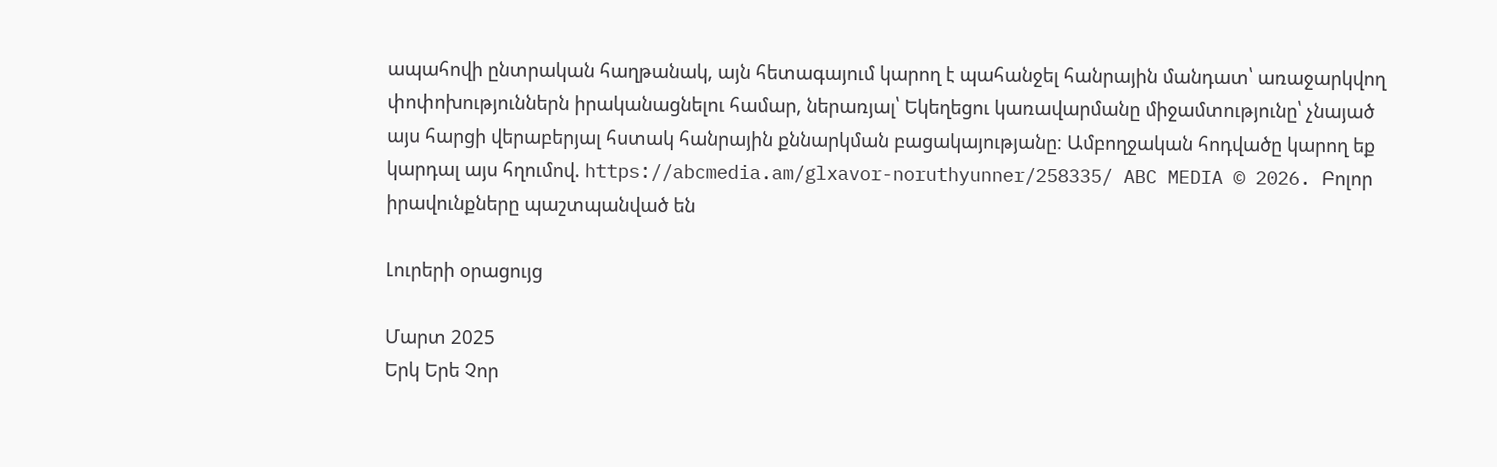ապահովի ընտրական հաղթանակ, այն հետագայում կարող է պահանջել հանրային մանդատ՝ առաջարկվող փոփոխություններն իրականացնելու համար, ներառյալ՝ Եկեղեցու կառավարմանը միջամտությունը՝ չնայած այս հարցի վերաբերյալ հստակ հանրային քննարկման բացակայությանը։ Ամբողջական հոդվածը կարող եք կարդալ այս հղումով. https://abcmedia.am/glxavor-noruthyunner/258335/ ABC MEDIA © 2026. Բոլոր իրավունքները պաշտպանված են

Լուրերի օրացույց

Մարտ 2025
Երկ Երե Չոր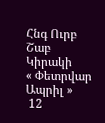Հնգ Ուրբ Շաբ Կիրակի
« Փետրվար   Ապրիլ »
 12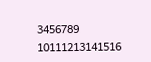3456789
10111213141516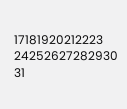17181920212223
24252627282930
31